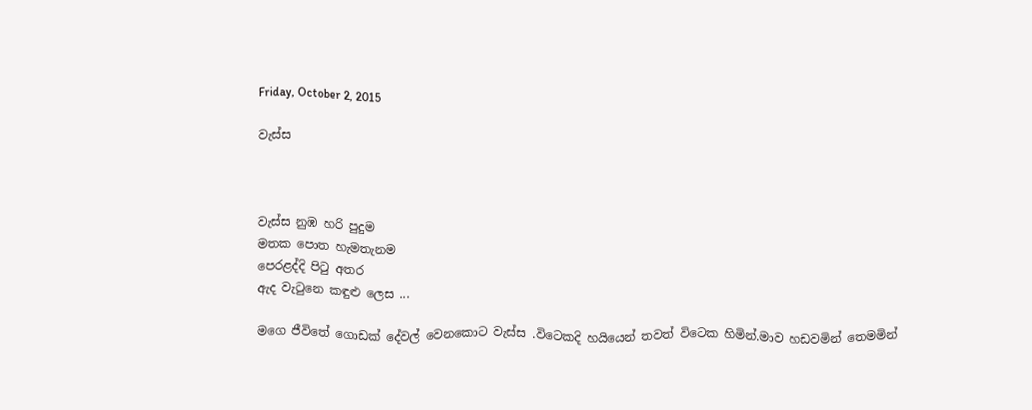Friday, October 2, 2015

වැස්ස



වැස්ස නුඹ හරි පුදුම
මතක පොත හැමතැනම
පෙරළද්දි පිටු අතර
ඇද වැටුනෙ කඳුළු ලෙස ...

මගෙ ජීවිතේ ගොඩක් දේවල් වෙනකොට වැස්ස .විටෙකදි හයියෙන් තවත් විටෙක හිමින්.මාව හඩවමින් තෙමමින්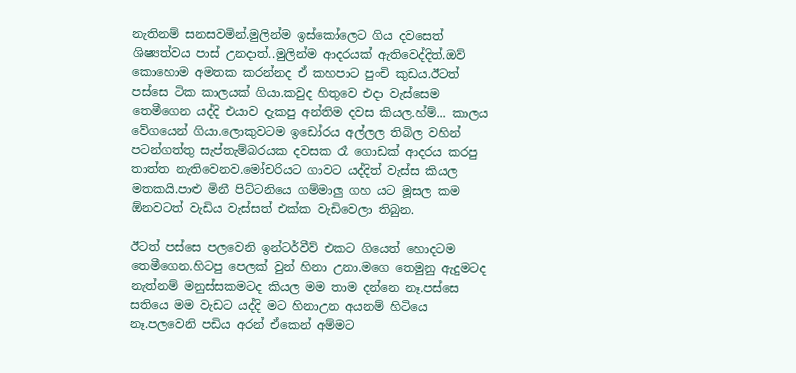නැතිනම් සනසවමින්.මුලින්ම ඉස්කෝලෙට ගිය දවසෙත් ශිෂ්‍යත්වය පාස් උනදාත්..මුලින්ම ආදරයක් ඇතිවෙද්දිත්.ඔව් කොහොම අමතක කරන්නද ඒ කහපාට පුංචි කුඩය.ඊටත් පස්සෙ ටික කාලයක් ගියා.කවුද හිතුවෙ එදා වැස්සෙම තෙමීගෙන යද්දි එයාව දැකපු අන්තිම දවස කියල.හ්ම්... කාලය වේගයෙන් ගියා.ලොකුවටම ඉඩෝරය අල්ලල තිබිල වහින් පටන්ගත්තු සැප්තැම්බරයක දවසක රෑ ගොඩක් ආදරය කරපු තාත්ත නැතිවෙනව.මෝචරියට ගාවට යද්දිත් වැස්ස කියල මතකයි.පාළු මිනී පිට්ටනියෙ ගම්මාලු ගහ යට මූසල කම ඕනවටත් වැඩිය වැස්සත් එක්ක වැඩිවෙලා තිබුන.

ඊටත් පස්සෙ පලවෙනි ඉන්ටර්වීව් එකට ගියෙත් හොදටම තෙමීගෙන.හිටපු පෙලක් වුන් හිනා උනා.මගෙ තෙමුනු ඇදුමටද නැත්නම් මනුස්සකමටද කියල මම තාම දන්නෙ නෑ.පස්සෙ සතියෙ මම වැඩට යද්දි මට හිනාඋන අයනම් හිටියෙ නෑ.පලවෙනි පඩිය අරන් ඒකෙන් අම්මට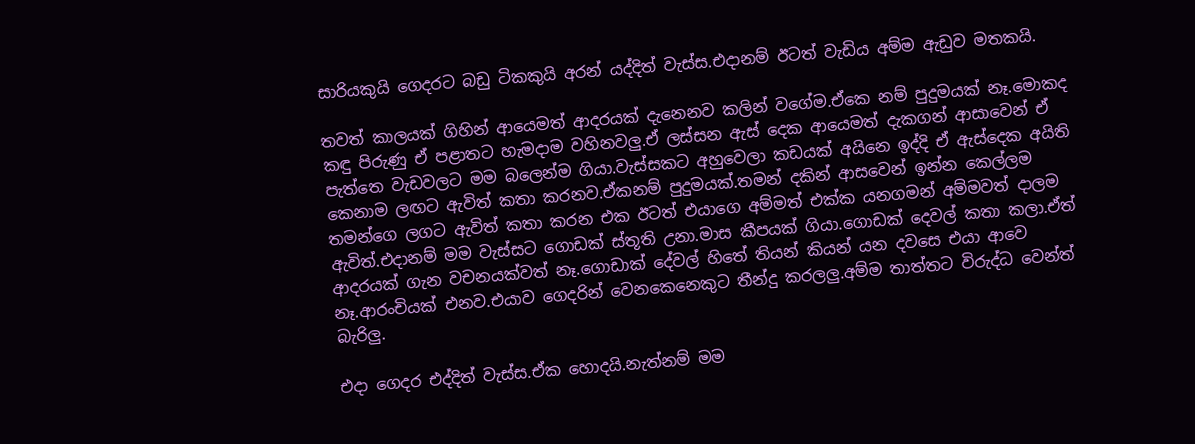සාරියකුයි ගෙදරට බඩු ටිකකුයි අරන් යද්දිත් වැස්ස.එදානම් ඊටත් වැඩිය අම්ම ඇඩුව මතකයි.

තවත් කාලයක් ගිහින් ආයෙමත් ආදරයක් දැනෙනව කලින් වගේම.ඒකෙ නම් පුදුමයක් නෑ.මොකද කඳු පිරුණු ඒ පළාතට හැමදාම වහිනවලු.ඒ ලස්සන ඇස් දෙක ආයෙමත් දැකගන් ආසාවෙන් ඒ පැත්තෙ වැඩවලට මම බලෙන්ම ගියා.වැස්සකට අහුවෙලා කඩයක් අයිනෙ ඉද්දි ඒ ඇස්දෙක අයිති කෙනාම ලඟට ඇවිත් කතා කරනව.ඒකනම් පුදුමයක්.තමන් දකින් ආසවෙන් ඉන්න කෙල්ලම තමන්ගෙ ලගට ඇවිත් කතා කරන එක ඊටත් එයාගෙ අම්මත් එක්ක යනගමන් අම්මවත් දාලම ඇවිත්.එදානම් මම වැස්සට ගොඩක් ස්තූති උනා.මාස කීපයක් ගියා.ගොඩක් දෙවල් කතා කලා.ඒත් ආදරයක් ගැන වචනයක්වත් නෑ.ගොඩාක් දේවල් හිතේ තියන් කියන් යන දවසෙ එයා ආවෙ නෑ.ආරංචියක් එනව.එයාව ගෙදරින් වෙනකෙනෙකුට තීන්දු කරලලු.අම්ම තාත්තට විරුද්ධ වෙන්ත් බැරිලු.

එදා ගෙදර එද්දිත් වැස්ස.ඒක හොදයි.නැත්නම් මම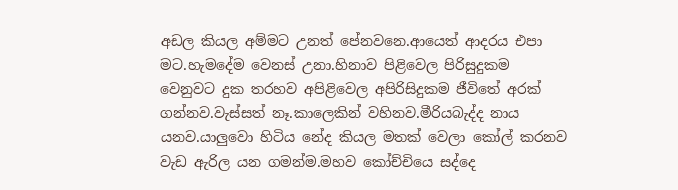අඩල කියල අම්මට උනත් පේනවනෙ.ආයෙත් ආදරය එපා මට.හැමදේම වෙනස් උනා.හිනාව පිළිවෙල පිරිසුදුකම වෙනුවට දුක තරහව අපිළිවෙල අපිරිසිදුකම ජීවිතේ අරක් ගන්නව.වැස්සත් නෑ.කාලෙකින් වහිනව.මීරියබැද්ද නාය යනව.යාලුවො හිටිය නේද කියල මතක් වෙලා කෝල් කරනව වැඩ ඇරිල යන ගමන්ම.මහව කෝච්චියෙ සද්දෙ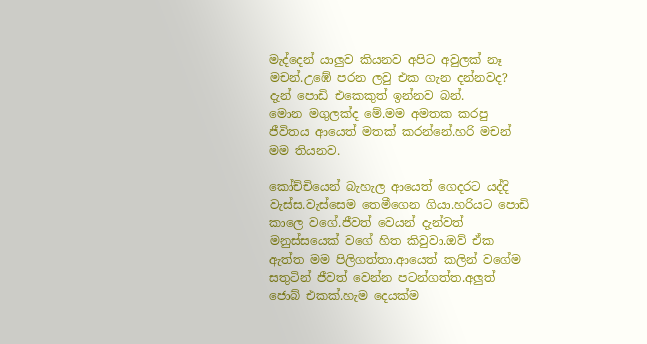මැද්දෙන් යාලුව කියනව අපිට අවුලක් නෑ මචන්.උඹේ පරන ලවු එක ගැන දන්නවද? දැන් පොඩි එකෙකුත් ඉන්නව බන්.
මොන මගුලක්ද මේ.මම අමතක කරපු ජීවිතය ආයෙත් මතක් කරන්නේ.හරි මචන් මම තියනව.

කෝච්චියෙන් බැහැල ආයෙත් ගෙදරට යද්දි වැස්ස.වැස්සෙම තෙමීගෙන ගියා.හරියට පොඩි කාලෙ වගේ.ජීවත් වෙයන් දැන්වත් මනුස්සයෙක් වගේ හිත කිවුවා.ඔව් ඒක ඇත්ත මම පිලිගත්තා.ආයෙත් කලින් වගේම සතුටින් ජීවත් වෙන්න පටන්ගත්ත.අලුත් ජොබ් එකක්.හැම දෙයක්ම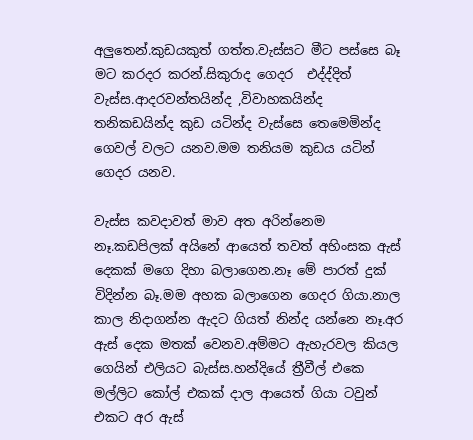අලුතෙන්.කුඩයකුත් ගත්ත.වැස්සට මීට පස්සෙ බෑ මට කරදර කරන්.සිකුරාද ගෙදර  එද්ද්දිත් වැස්ස.ආදරවන්තයින්ද ,විවාහකයින්ද තනිකඩයින්ද කුඩ යටින්ද වැස්සෙ තෙමෙමින්ද ගෙවල් වලට යනව.මම තනියම කුඩය යටින් ගෙදර යනව.

වැස්ස කවදාවත් මාව අත අරින්නෙම නෑ.කඩපිලක් අයිනේ ආයෙත් තවත් අහිංසක ඇස් දෙකක් මගෙ දිහා බලාගෙන.නෑ මේ පාරත් දුක් විදින්න බෑ.මම අහක බලාගෙන ගෙදර ගියා.නාල කාල නිදාගන්න ඇදට ගියත් නින්ද යන්නෙ නෑ.අර ඇස් දෙක මතක් වෙනව.අම්මට ඇහැරවල කියල ගෙයින් එලියට බැස්ස.හන්දියේ ත්‍රීවීල් එකෙ මල්ලිට කෝල් එකක් දාල ආයෙත් ගියා ටවුන් එකට අර ඇස්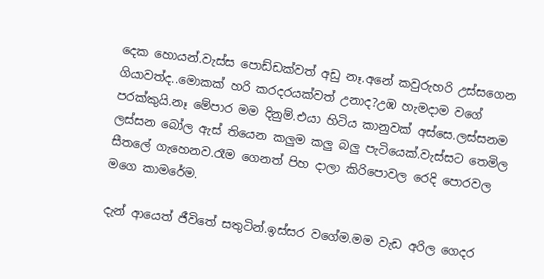දෙක හොයන්.වැස්ස පොඩ්ඩක්වත් අඩු නෑ.අනේ කවුරුහරි උස්සගෙන ගියාවත්ද..මොකක් හරි කරදරයක්වත් උනාද?උඹ හැමදාම වගේ පරක්කුයි.නෑ මේපාර මම දිනුම්.එයා හිටිය කානුවක් අස්සෙ.ලස්සනම ලස්සන බෝල ඇස් තියෙන කලුම කලු බලු පැටියෙක්.වැස්සට තෙමිල සීතලේ ගැහෙනව.රෑම ගෙනත් පිහ දාලා කිරිපොවල රෙදි පොරවල මගෙ කාමරේම.

දැන් ආයෙත් ජීවිතේ සතුටින්.ඉස්සර වගේම.මම වැඩ අරිල ගෙදර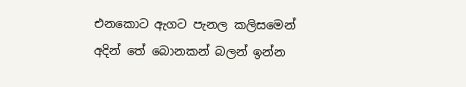එනකොට ඇගට පැනල කලිසමෙන් අදින් තේ බොනකන් බලන් ඉන්න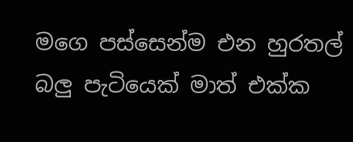මගෙ පස්සෙන්ම එන හුරතල් බලු පැටියෙක් මාත් එක්ක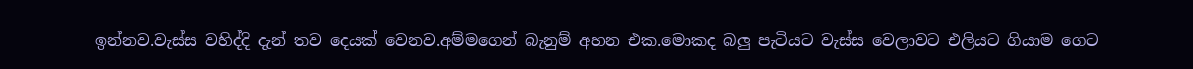ඉන්නව.වැස්ස වහිද්දි දැන් තව දෙයක් වෙනව.අම්මගෙන් බැනුම් අහන එක.මොකද බලු පැටියට වැස්ස වෙලාවට එලියට ගියාම ගෙට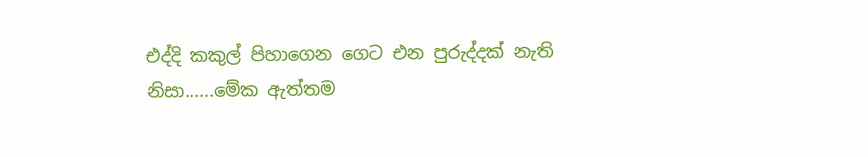එද්දි කකුල් පිහාගෙන ගෙට එන පුරුද්දක් නැති නිසා......මේක ඇත්තම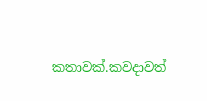කතාවක්.කවදාවත්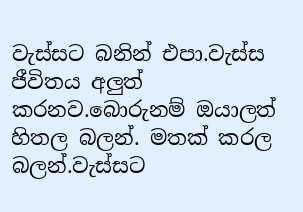වැස්සට බනින් එපා.වැස්ස ජීවිතය අලුත් කරනව.බොරුනම් ඔයාලත් හිතල බලන්. මතක් කරල බලන්.වැස්සට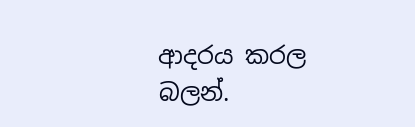ආදරය කරල බලන්.